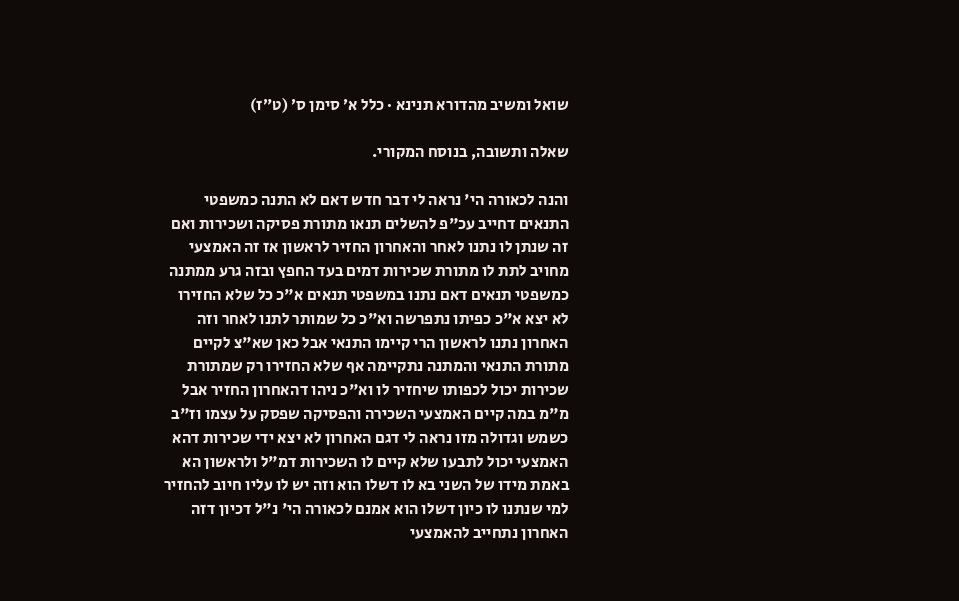שואל ומשיב מהדורא תנינא · כלל א׳ סימן ס׳ (ט״ז)

שאלה ותשובה, בנוסח המקורי.

והנה לכאורה הי' נראה לי דבר חדש דאם לא התנה כמשפטי התנאים דחייב עכ"פ להשלים תנאו מתורת פסיקה ושכירות ואם זה שנתן לו נתנו לאחר והאחרון החזיר לראשון אז זה האמצעי מחויב לתת לו מתורת שכירות דמים בעד החפץ ובזה גרע ממתנה כמשפטי תנאים דאם נתנו במשפטי תנאים א"כ כל שלא החזירו לא יצא א"כ כפיתו נתפרשה וא"כ כל שמותר לתנו לאחר וזה האחרון נתנו לראשון הרי קיימו התנאי אבל כאן שא"צ לקיים מתורת התנאי והמתנה נתקיימה אף שלא החזירו רק שמתורת שכירות יכול לכפותו שיחזיר לו וא"כ ניהו דהאחרון החזיר אבל מ"מ במה קיים האמצעי השכירה והפסיקה שפסק על עצמו וז"ב כשמש וגדולה מזו נראה לי דגם האחרון לא יצא ידי שכירות דהא האמצעי יכול לתבעו שלא קיים לו השכירות דמ"ל ולראשון הא באמת מידו של השני בא לו דשלו הוא וזה יש לו עליו חיוב להחזיר למי שנתנו לו כיון דשלו הוא אמנם לכאורה הי' נ"ל דכיון דזה האחרון נתחייב להאמצעי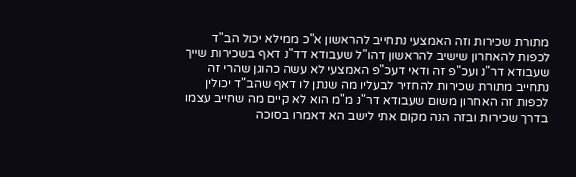מתורת שכירות וזה האמצעי נתחייב להראשון א"כ ממילא יכול הב"ד לכפות להאחרון שישיב להראשון דהו"ל שעבודא דד"נ דאף בשכירות שייך שעבודא דר"נ ועכ"פ זה ודאי דעכ"פ האמצעי לא עשה כהוגן שהרי זה נתחייב מתורת שכירות להחזיר לבעליו מה שנתן לו דאף שהב"ד יכולין לכפות זה האחרון משום שעבודא דר"נ מ"מ הוא לא קיים מה שחייב עצמו בדרך שכירות ובזה הנה מקום אתי לישב הא דאמרו בסוכה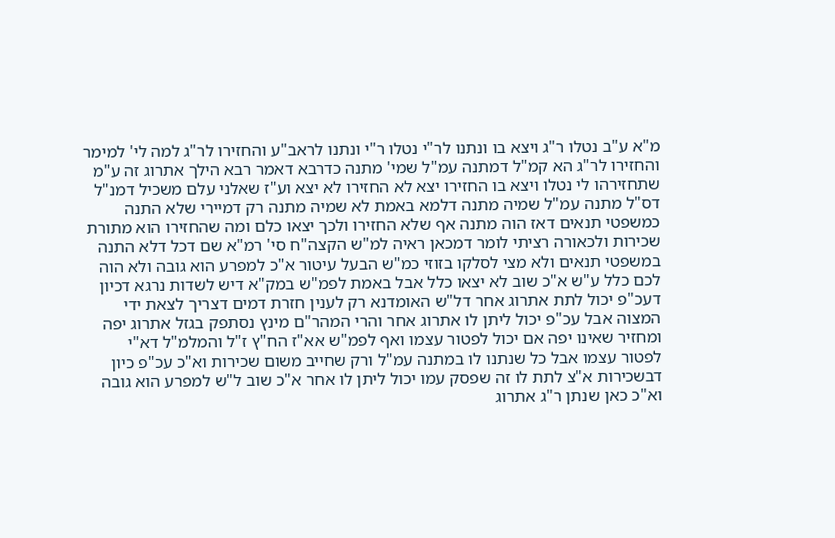מ"א ע"ב נטלו ר"ג ויצא בו ונתנו לר"י נטלו ר"י ונתנו לראב"ע והחזירו לר"ג למה לי' למימר והחזירו לר"ג הא קמ"ל דמתנה עמ"ל שמי' מתנה כדרבא דאמר רבא הילך אתרוג זה ע"מ שתחזירהו לי נטלו ויצא בו החזירו יצא לא החזירו לא יצא וע"ז שאלני עלם משכיל דמנ"ל דס"ל מתנה עמ"ל שמיה מתנה דלמא באמת לא שמיה מתנה רק דמיירי שלא התנה כמשפטי תנאים דאז הוה מתנה אף שלא החזירו ולכך יצאו כלם ומה שהחזירו הוא מתורת שכירות ולכאורה רציתי לומר דמכאן ראיה למ"ש הקצה"ח סי' רמ"א שם דכל דלא התנה במשפטי תנאים ולא מצי לסלקו בזוזי כמ"ש הבעל עיטור א"כ למפרע הוא גובה ולא הוה לכם כלל ע"ש א"כ שוב לא יצאו כלל אבל באמת לפמ"ש במק"א דיש לשדות נרגא דכיון דעכ"פ יכול לתת אתרוג אחר דל"ש האומדנא רק לענין חזרת דמים דצריך לצאת ידי המצוה אבל עכ"פ יכול ליתן לו אתרוג אחר והרי המהר"ם מינץ נסתפק בגזל אתרוג יפה ומחזיר שאינו יפה אם יכול לפטור עצמו ואף לפמ"ש אא"ז הח"ץ ז"ל והמלמ"ל דא"י לפטור עצמו אבל כל שנתנו לו במתנה עמ"ל ורק שחייב משום שכירות וא"כ עכ"פ כיון דבשכירות א"צ לתת לו זה שפסק עמו יכול ליתן לו אחר א"כ שוב ל"ש למפרע הוא גובה וא"כ כאן שנתן ר"ג אתרוג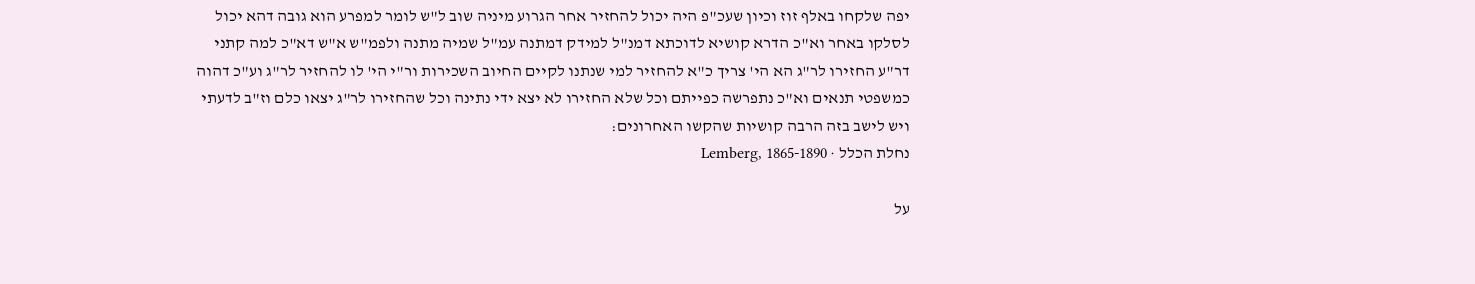יפה שלקחו באלף זוז וכיון שעכ"פ היה יכול להחזיר אחר הגרוע מיניה שוב ל"ש לומר למפרע הוא גובה דהא יכול לסלקו באחר וא"כ הדרא קושיא לדוכתא דמנ"ל למידק דמתנה עמ"ל שמיה מתנה ולפמ"ש א"ש דא"כ למה קתני דר"ע החזירו לר"ג הא הי' צריך כ"א להחזיר למי שנתנו לקיים החיוב השכירות ור"י הי' לו להחזיר לר"ג וע"כ דהוה כמשפטי תנאים וא"כ נתפרשה כפייתם וכל שלא החזירו לא יצא ידי נתינה וכל שהחזירו לר"ג יצאו כלם וז"ב לדעתי ויש לישב בזה הרבה קושיות שהקשו האחרונים:
נחלת הכלל · Lemberg, 1865-1890

על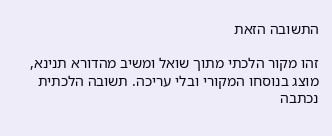התשובה הזאת

זהו מקור הלכתי מתוך שואל ומשיב מהדורא תנינא, מוצג בנוסחו המקורי ובלי עריכה. תשובה הלכתית נכתבה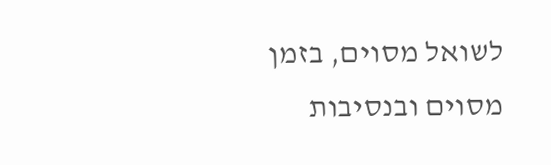לשואל מסוים, בזמן מסוים ובנסיבות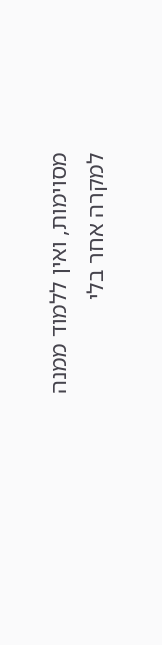מסוימות, ואין ללמוד ממנה למקרה אחר בלי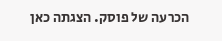הכרעה של פוסק. הצגתה כאן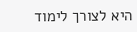היא לצורך לימוד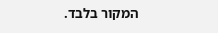המקור בלבד.